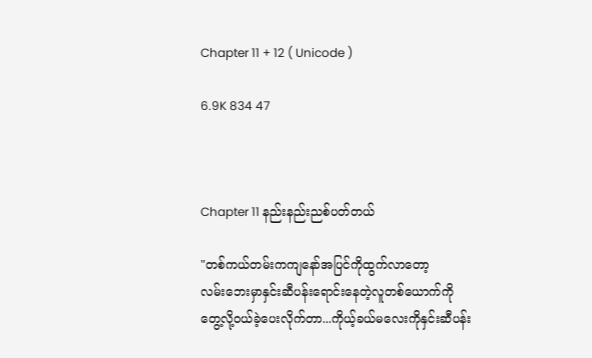Chapter 11 + 12 ( Unicode )

6.9K 834 47



Chapter 11 နည်းနည်းညစ်ပတ်တယ်

"တစ်ကယ်တမ်းကကျနော်အပြင်ကိုထွက်လာတော့
လမ်းဘေးမှာနှင်းဆီပန်းရောင်းနေတဲ့လူတစ်ယောက်ကို
တွေ့လို့ဝယ်ခဲ့ပေးလိုက်တာ...ကိုယ့်ခယ်မလေးကိုနှင်းဆီပန်း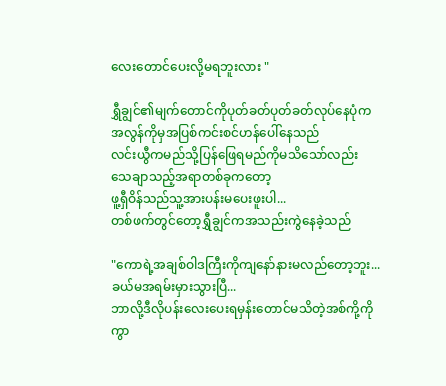လေးတောင်ပေးလို့မရဘူးလား "

ရွှီချွင်၏မျက်တောင်ကိုပုတ်ခတ်ပုတ်ခတ်လုပ်နေပုံက
အလွန်ကိုမှအပြစ်ကင်းစင်ဟန်ပေါ်နေသည်
လင်းယွီကမည်သို့ပြန်‌‌ဖြေရမည်ကိုမသိသော်လည်း
သေချာသည့်အရာတစ်ခုကတော့
ဖူ့ရှီဝိန်သည်သူ့အားပန်းမပေးဖူးပါ...
တစ်ဖက်တွင်တော့ရွှီချွင်ကအသည်းကွဲနေခဲ့သည်

"ကောရဲ့အချစ်ဝါဒကြီးကိုကျနော်နားမလည်တော့ဘူး...
ခယ်မအရမ်းမှားသွားပြီ...
ဘာလို့ဒီလိုပန်းလေးပေးရမှန်းတောင်မသိတဲ့အစ်ကို့ကို
ကွာ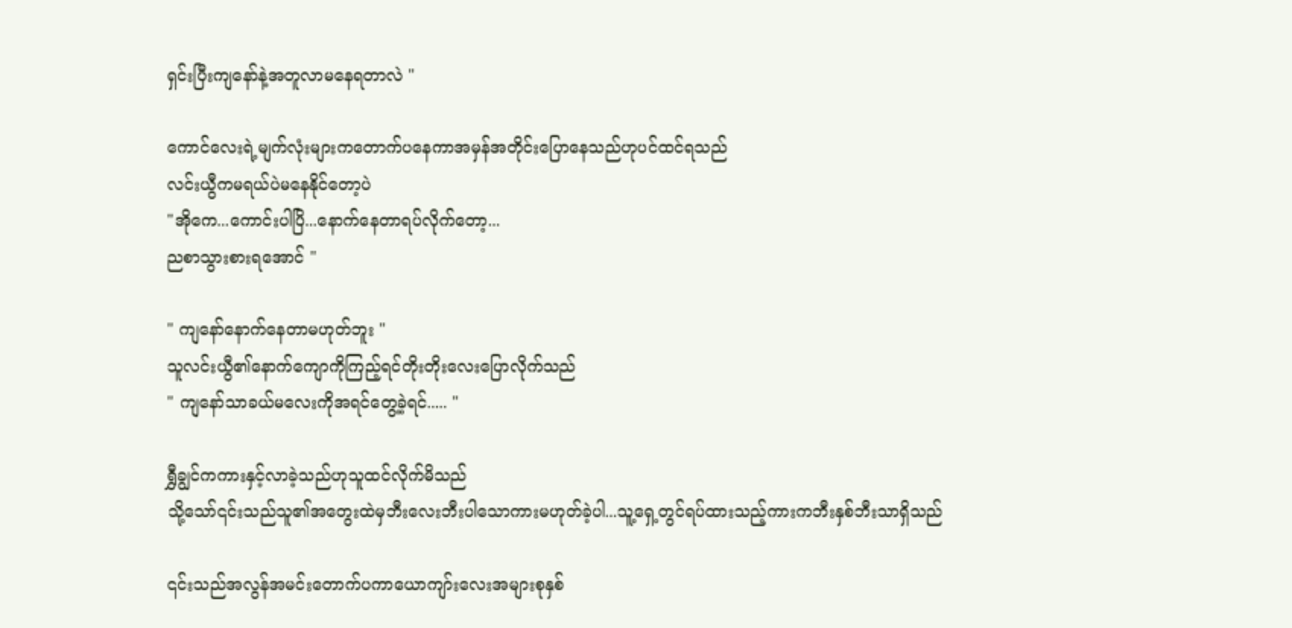ရှင်းပြီးကျနော်နဲ့အတူလာမနေရတာလဲ "

ကောင်လေးရဲ့မျက်လုံးများကတောက်ပနေကာအမှန်အတိုင်းပြောနေသည်ဟုပင်ထင်ရသည်
လင်းယွီကမရယ်ပဲမနေနိုင်တော့ပဲ
"အိုကေ...ကောင်းပါပြိ...နောက်နေတာရပ်လိုက်တော့...
ညစာသွားစားရအောင် "

" ကျနော်နောက်နေတာမဟုတ်ဘူး "
သူလင်းယွီ၏နောက်ကျောကိုကြည့်ရင်တိုးတိုးလေးပြောလိုက်သည်
" ကျနော်သာခယ်မလေးကိုအရင်တွေ့ခဲ့ရင်..... "

ရွှီချွင်ကကားနှင့်လာခဲ့သည်ဟုသူထင်လိုက်မိသည်
သို့သော်၎င်းသည်သူ၏အတွေးထဲမှဘီးလေးဘီးပါသောကားမဟုတ်ခဲ့ပါ...သူ့ရှေ့တွင်ရပ်ထားသည့်ကားကဘီးနှစ်ဘီးသာရှိသည်

၎င်းသည်အလွန်အမင်းတောက်ပကာယောကျာ်းလေးအများစုနှစ်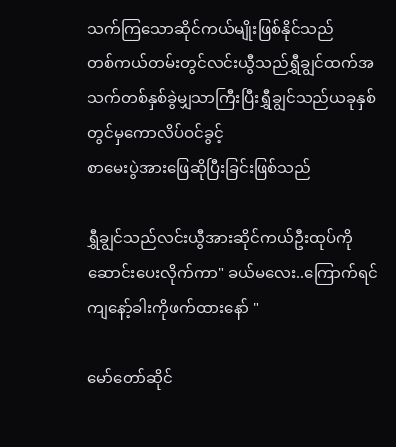သက်ကြသောဆိုင်ကယ်မျိုးဖြစ်နိုင်သည်
တစ်ကယ်တမ်းတွင်လင်းယွီသည်ရွှီချွင်ထက်အသက်တစ်နှစ်ခွဲမျှသာကြီးပြီးရွှီချွင်သည်ယခုနှစ်တွင်မှကောလိပ်ဝင်ခွင့်
စာမေးပွဲအားဖြေဆိုပြီးခြင်းဖြစ်သည်

ရွှီချွင်သည်လင်းယွီအားဆိုင်ကယ်ဦးထုပ်ကိုဆောင်းပေးလိုက်ကာ" ခယ်မလေး..ကြောက်ရင်ကျနော့်ခါးကိုဖက်ထားနော် "

မော်တော်ဆိုင်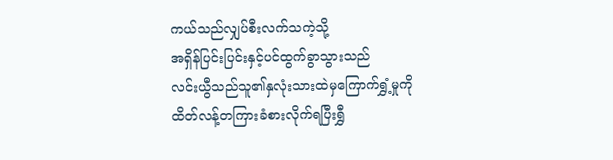ကယ်သည်လျှပ်စီးလက်သကဲ့သို့
အရှိန်ပြင်းပြင်းနှင့်ပင်ထွက်ခွာသွားသည်
လင်းယွီသည်သူ၏နှလုံးသားထဲမှကြောက်ရွှံ့မှုကို
ထိတ်လန့်တကြားခံစားလိုက်ရပြီးရွှီ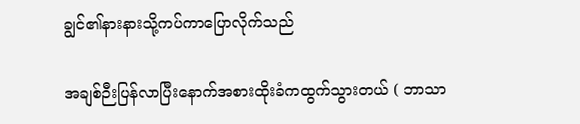ချွင်၏နားနားသို့ကပ်ကာပြောလိုက်သည်

အချစ်ဉီးပြန်လာပြီးနောက်အစားထိုးခံကထွက်သွားတယ် ( ဘာသာ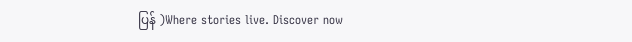ပြန် )Where stories live. Discover now